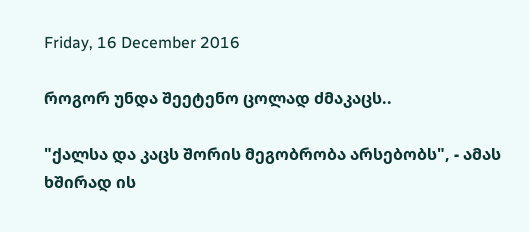Friday, 16 December 2016

როგორ უნდა შეეტენო ცოლად ძმაკაცს..

"ქალსა და კაცს შორის მეგობრობა არსებობს", - ამას ხშირად ის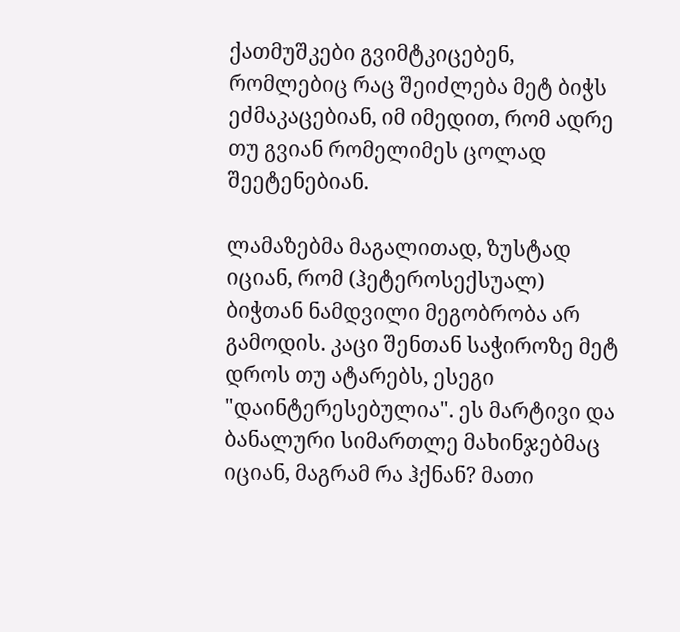ქათმუშკები გვიმტკიცებენ, რომლებიც რაც შეიძლება მეტ ბიჭს ეძმაკაცებიან, იმ იმედით, რომ ადრე თუ გვიან რომელიმეს ცოლად შეეტენებიან.

ლამაზებმა მაგალითად, ზუსტად იციან, რომ (ჰეტეროსექსუალ) ბიჭთან ნამდვილი მეგობრობა არ გამოდის. კაცი შენთან საჭიროზე მეტ დროს თუ ატარებს, ესეგი "დაინტერესებულია". ეს მარტივი და ბანალური სიმართლე მახინჯებმაც იციან, მაგრამ რა ჰქნან? მათი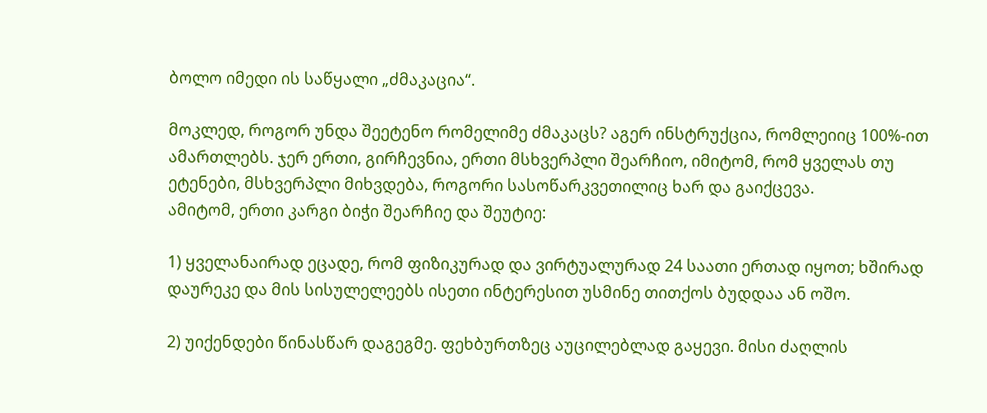ბოლო იმედი ის საწყალი „ძმაკაცია“.

მოკლედ, როგორ უნდა შეეტენო რომელიმე ძმაკაცს? აგერ ინსტრუქცია, რომლეიიც 100%-ით ამართლებს. ჯერ ერთი, გირჩევნია, ერთი მსხვერპლი შეარჩიო, იმიტომ, რომ ყველას თუ ეტენები, მსხვერპლი მიხვდება, როგორი სასოწარკვეთილიც ხარ და გაიქცევა.
ამიტომ, ერთი კარგი ბიჭი შეარჩიე და შეუტიე:

1) ყველანაირად ეცადე, რომ ფიზიკურად და ვირტუალურად 24 საათი ერთად იყოთ; ხშირად დაურეკე და მის სისულელეებს ისეთი ინტერესით უსმინე თითქოს ბუდდაა ან ოშო.

2) უიქენდები წინასწარ დაგეგმე. ფეხბურთზეც აუცილებლად გაყევი. მისი ძაღლის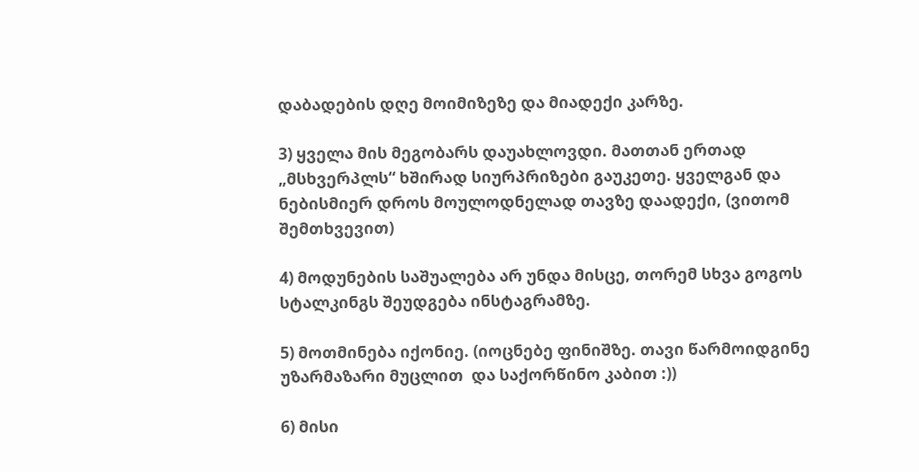დაბადების დღე მოიმიზეზე და მიადექი კარზე.

3) ყველა მის მეგობარს დაუახლოვდი. მათთან ერთად „მსხვერპლს“ ხშირად სიურპრიზები გაუკეთე. ყველგან და ნებისმიერ დროს მოულოდნელად თავზე დაადექი, (ვითომ შემთხვევით)

4) მოდუნების საშუალება არ უნდა მისცე, თორემ სხვა გოგოს სტალკინგს შეუდგება ინსტაგრამზე.

5) მოთმინება იქონიე. (იოცნებე ფინიშზე. თავი წარმოიდგინე უზარმაზარი მუცლით  და საქორწინო კაბით :))

6) მისი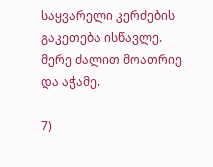საყვარელი კერძების გაკეთება ისწავლე. მერე ძალით მოათრიე და აჭამე.

7)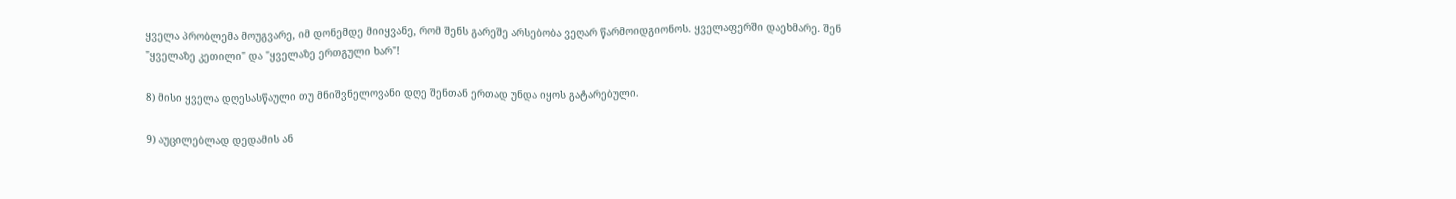ყველა პრობლემა მოუგვარე, იმ დონემდე მიიყვანე, რომ შენს გარეშე არსებობა ვეღარ წარმოიდგიონოს. ყველაფერში დაეხმარე. შენ "ყველაზე კეთილი" და "ყველაზე ერთგული ხარ"!

8) მისი ყველა დღესასწაული თუ მნიშვნელოვანი დღე შენთან ერთად უნდა იყოს გატარებული.

9) აუცილებლად დედამის ან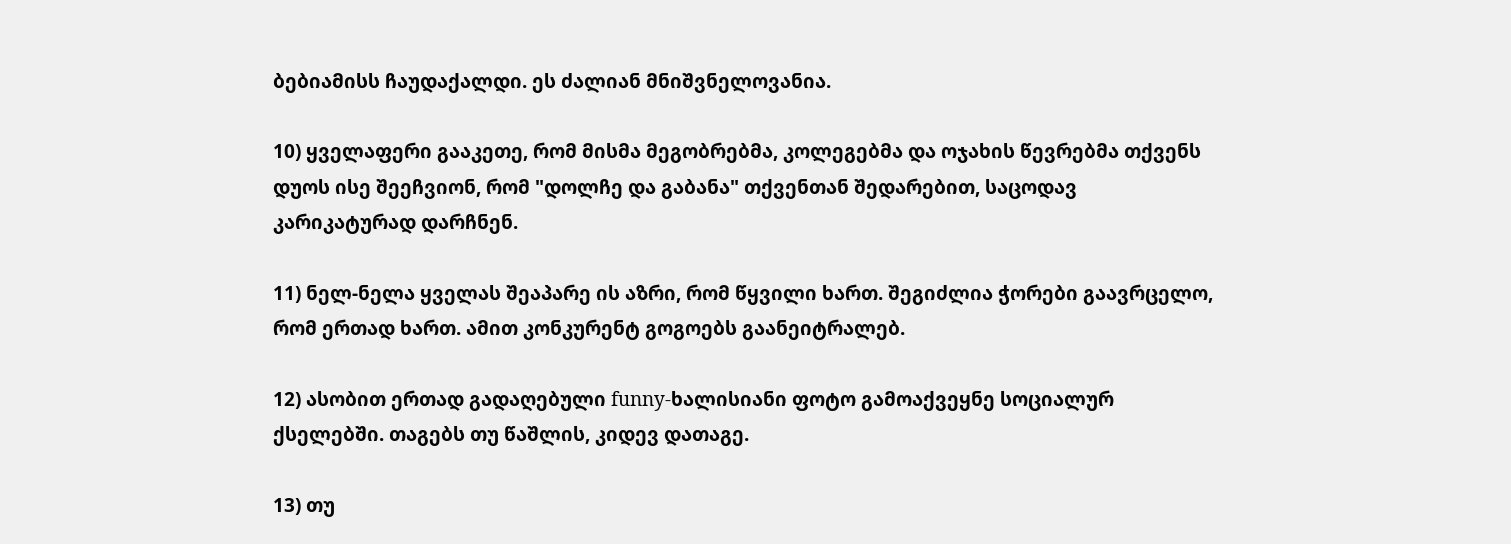ბებიამისს ჩაუდაქალდი. ეს ძალიან მნიშვნელოვანია.

10) ყველაფერი გააკეთე, რომ მისმა მეგობრებმა, კოლეგებმა და ოჯახის წევრებმა თქვენს დუოს ისე შეეჩვიონ, რომ "დოლჩე და გაბანა" თქვენთან შედარებით, საცოდავ კარიკატურად დარჩნენ.

11) ნელ-ნელა ყველას შეაპარე ის აზრი, რომ წყვილი ხართ. შეგიძლია ჭორები გაავრცელო, რომ ერთად ხართ. ამით კონკურენტ გოგოებს გაანეიტრალებ.

12) ასობით ერთად გადაღებული funny-ხალისიანი ფოტო გამოაქვეყნე სოციალურ ქსელებში. თაგებს თუ წაშლის, კიდევ დათაგე.

13) თუ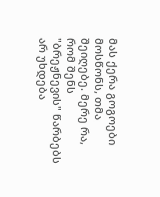მას ქერა გოგოები მოსწონს, თმა შეიღებე. მერე რა, რომ შენს "ბრეჟნევის" წარბებს არ უხდება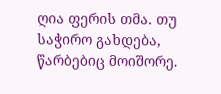ღია ფერის თმა. თუ საჭირო გახდება, წარბებიც მოიშორე.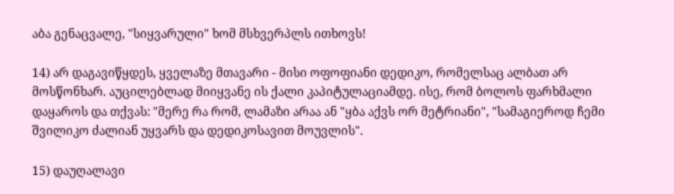აბა გენაცვალე, "სიყვარული" ხომ მსხვერპლს ითხოვს!

14) არ დაგავიწყდეს, ყველაზე მთავარი - მისი ოფოფიანი დედიკო, რომელსაც ალბათ არ მოსწონხარ. აუცილებლად მიიყვანე ის ქალი კაპიტულაციამდე. ისე, რომ ბოლოს ფარხმალი დაყაროს და თქვას: "მერე რა რომ, ლამაზი არაა ან "ყბა აქვს ორ მეტრიანი", "სამაგიეროდ ჩემი შვილიკო ძალიან უყვარს და დედიკოსავით მოუვლის".

15) დაუღალავი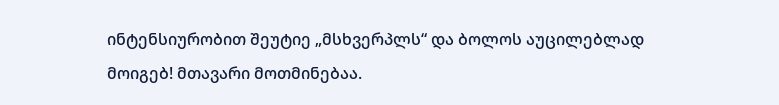ინტენსიურობით შეუტიე „მსხვერპლს“ და ბოლოს აუცილებლად მოიგებ! მთავარი მოთმინებაა.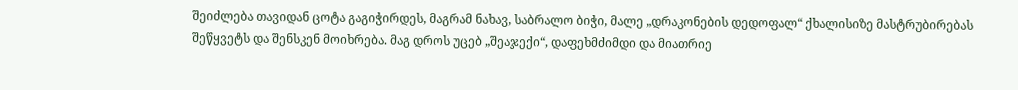შეიძლება თავიდან ცოტა გაგიჭირდეს, მაგრამ ნახავ, საბრალო ბიჭი, მალე „დრაკონების დედოფალ“ ქხალისიზე მასტრუბირებას შეწყვეტს და შენსკენ მოიხრება. მაგ დროს უცებ „შეაჯექი“, დაფეხმძიმდი და მიათრიე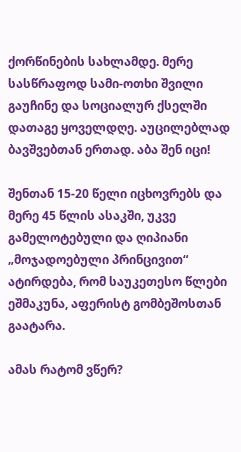ქორწინების სახლამდე. მერე სასწრაფოდ სამი-ოთხი შვილი გაუჩინე და სოციალურ ქსელში დათაგე ყოველდღე. აუცილებლად ბავშვებთან ერთად. აბა შენ იცი!

შენთან 15-20 წელი იცხოვრებს და მერე 45 წლის ასაკში, უკვე გამელოტებული და ღიპიანი „მოჯადოებული პრინცივით“ ატირდება, რომ საუკეთესო წლები ეშმაკუნა, აფერისტ გომბეშოსთან გაატარა.

ამას რატომ ვწერ?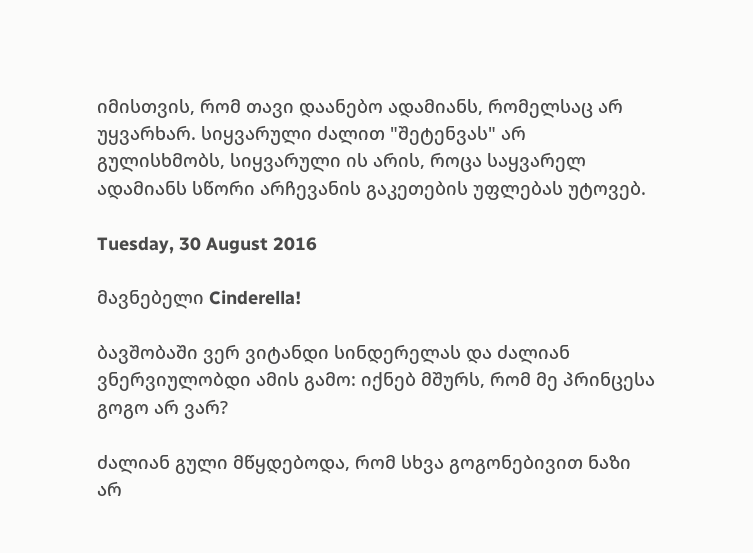იმისთვის, რომ თავი დაანებო ადამიანს, რომელსაც არ უყვარხარ. სიყვარული ძალით "შეტენვას" არ გულისხმობს, სიყვარული ის არის, როცა საყვარელ  ადამიანს სწორი არჩევანის გაკეთების უფლებას უტოვებ.

Tuesday, 30 August 2016

მავნებელი Cinderella!

ბავშობაში ვერ ვიტანდი სინდერელას და ძალიან ვნერვიულობდი ამის გამო: იქნებ მშურს, რომ მე პრინცესა გოგო არ ვარ?

ძალიან გული მწყდებოდა, რომ სხვა გოგონებივით ნაზი არ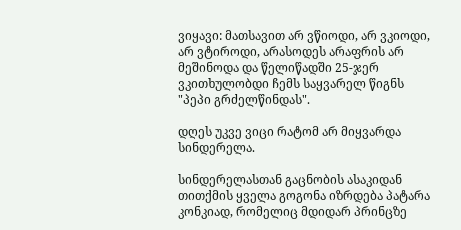ვიყავი: მათსავით არ ვწიოდი, არ ვკიოდი, არ ვტიროდი, არასოდეს არაფრის არ მეშინოდა და წელიწადში 25-ჯერ ვკითხულობდი ჩემს საყვარელ წიგნს "პეპი გრძელწინდას".

დღეს უკვე ვიცი რატომ არ მიყვარდა სინდერელა.

სინდერელასთან გაცნობის ასაკიდან თითქმის ყველა გოგონა იზრდება პატარა კონკიად, რომელიც მდიდარ პრინცზე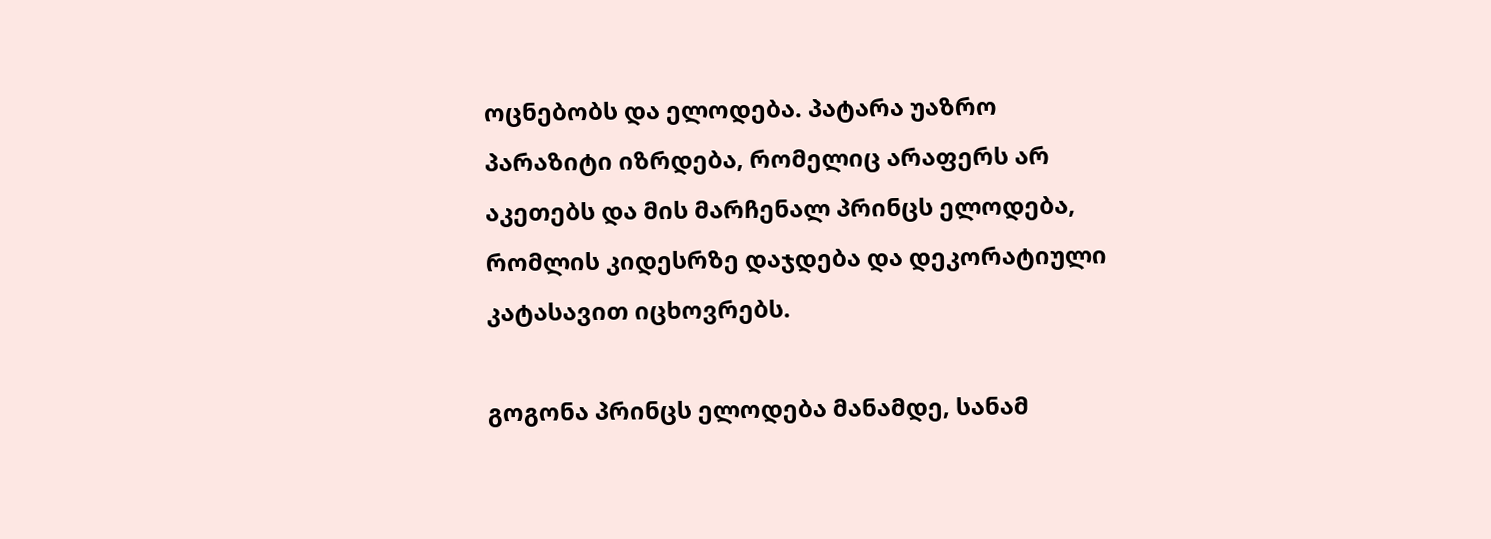ოცნებობს და ელოდება. პატარა უაზრო პარაზიტი იზრდება, რომელიც არაფერს არ აკეთებს და მის მარჩენალ პრინცს ელოდება, რომლის კიდესრზე დაჯდება და დეკორატიული კატასავით იცხოვრებს.

გოგონა პრინცს ელოდება მანამდე, სანამ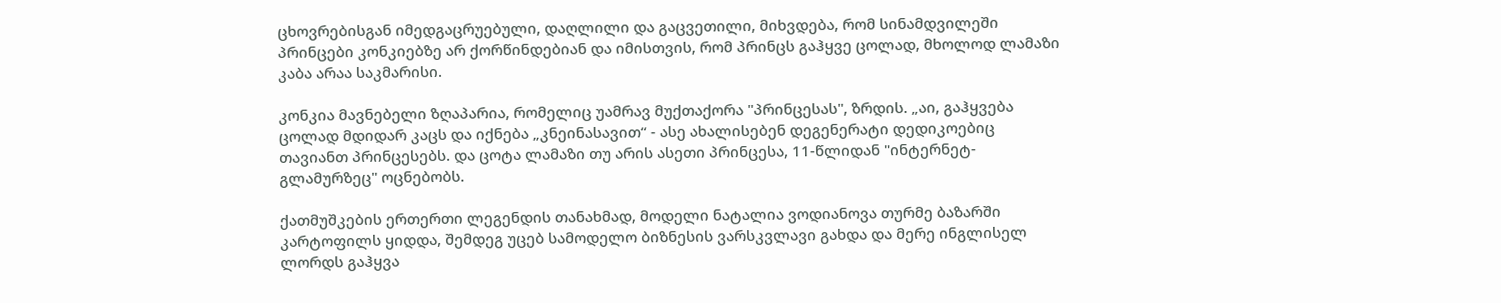ცხოვრებისგან იმედგაცრუებული, დაღლილი და გაცვეთილი, მიხვდება, რომ სინამდვილეში პრინცები კონკიებზე არ ქორწინდებიან და იმისთვის, რომ პრინცს გაჰყვე ცოლად, მხოლოდ ლამაზი კაბა არაა საკმარისი.

კონკია მავნებელი ზღაპარია, რომელიც უამრავ მუქთაქორა "პრინცესას", ზრდის. „აი, გაჰყვება ცოლად მდიდარ კაცს და იქნება „კნეინასავით“ - ასე ახალისებენ დეგენერატი დედიკოებიც თავიანთ პრინცესებს. და ცოტა ლამაზი თუ არის ასეთი პრინცესა, 11-წლიდან "ინტერნეტ-გლამურზეც" ოცნებობს.

ქათმუშკების ერთერთი ლეგენდის თანახმად, მოდელი ნატალია ვოდიანოვა თურმე ბაზარში კარტოფილს ყიდდა, შემდეგ უცებ სამოდელო ბიზნესის ვარსკვლავი გახდა და მერე ინგლისელ ლორდს გაჰყვა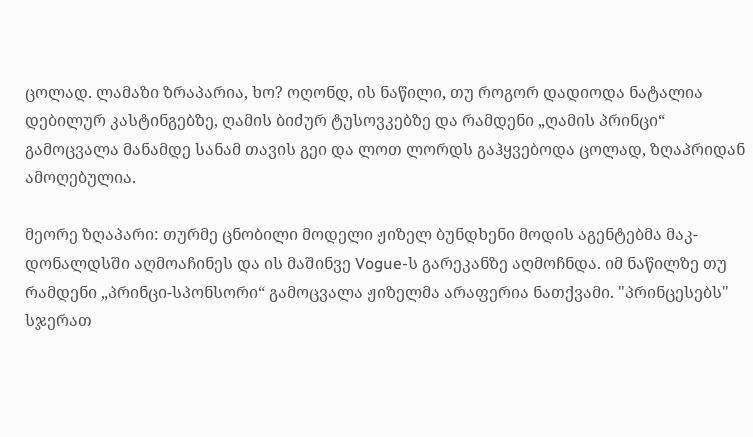ცოლად. ლამაზი ზრაპარია, ხო? ოღონდ, ის ნაწილი, თუ როგორ დადიოდა ნატალია დებილურ კასტინგებზე, ღამის ბიძურ ტუსოვკებზე და რამდენი „ღამის პრინცი“ გამოცვალა მანამდე სანამ თავის გეი და ლოთ ლორდს გაჰყვებოდა ცოლად, ზღაპრიდან ამოღებულია.

მეორე ზღაპარი: თურმე ცნობილი მოდელი ჟიზელ ბუნდხენი მოდის აგენტებმა მაკ-დონალდსში აღმოაჩინეს და ის მაშინვე Vogue-ს გარეკანზე აღმოჩნდა. იმ ნაწილზე თუ რამდენი „პრინცი-სპონსორი“ გამოცვალა ჟიზელმა არაფერია ნათქვამი. "პრინცესებს" სჯერათ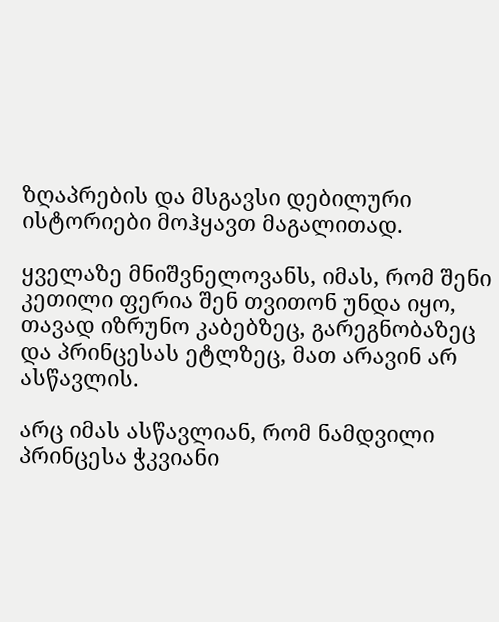ზღაპრების და მსგავსი დებილური ისტორიები მოჰყავთ მაგალითად.

ყველაზე მნიშვნელოვანს, იმას, რომ შენი კეთილი ფერია შენ თვითონ უნდა იყო, თავად იზრუნო კაბებზეც, გარეგნობაზეც და პრინცესას ეტლზეც, მათ არავინ არ ასწავლის.

არც იმას ასწავლიან, რომ ნამდვილი პრინცესა ჭკვიანი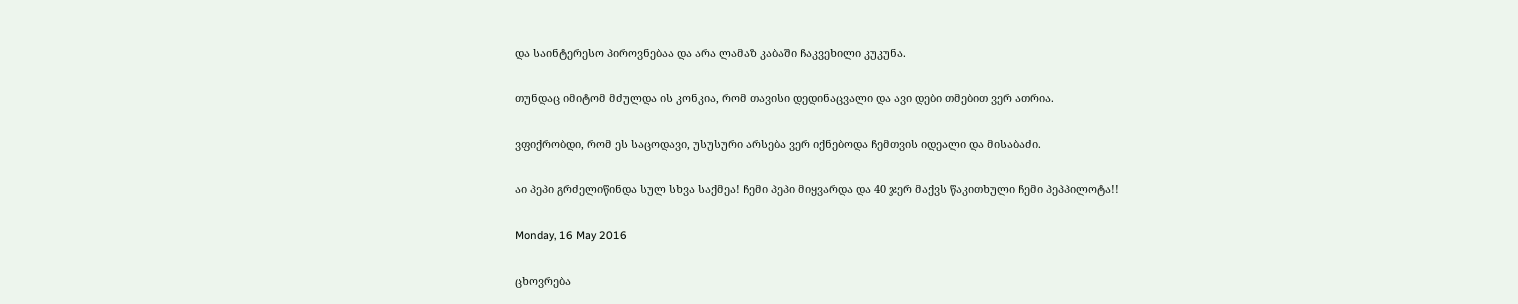და საინტერესო პიროვნებაა და არა ლამაზ კაბაში ჩაკვეხილი კუკუნა.

თუნდაც იმიტომ მძულდა ის კონკია, რომ თავისი დედინაცვალი და ავი დები თმებით ვერ ათრია.

ვფიქრობდი, რომ ეს საცოდავი, უსუსური არსება ვერ იქნებოდა ჩემთვის იდეალი და მისაბაძი.

აი პეპი გრძელიწინდა სულ სხვა საქმეა! ჩემი პეპი მიყვარდა და 40 ჯერ მაქვს წაკითხული ჩემი პეპპილოტა!!

Monday, 16 May 2016

ცხოვრება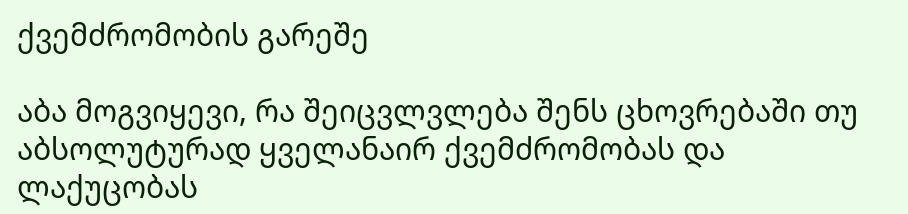ქვემძრომობის გარეშე

აბა მოგვიყევი, რა შეიცვლვლება შენს ცხოვრებაში თუ აბსოლუტურად ყველანაირ ქვემძრომობას და ლაქუცობას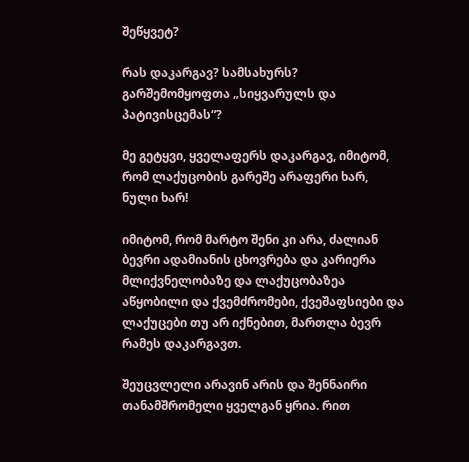შეწყვეტ?

რას დაკარგავ? სამსახურს? გარშემომყოფთა „სიყვარულს და პატივისცემას“?

მე გეტყვი, ყველაფერს დაკარგავ, იმიტომ, რომ ლაქუცობის გარეშე არაფერი ხარ, ნული ხარ!

იმიტომ, რომ მარტო შენი კი არა, ძალიან ბევრი ადამიანის ცხოვრება და კარიერა მლიქვნელობაზე და ლაქუცობაზეა აწყობილი და ქვემძრომები, ქვეშაფსიები და ლაქუცები თუ არ იქნებით, მართლა ბევრ რამეს დაკარგავთ.

შეუცვლელი არავინ არის და შენნაირი თანამშრომელი ყველგან ყრია. რით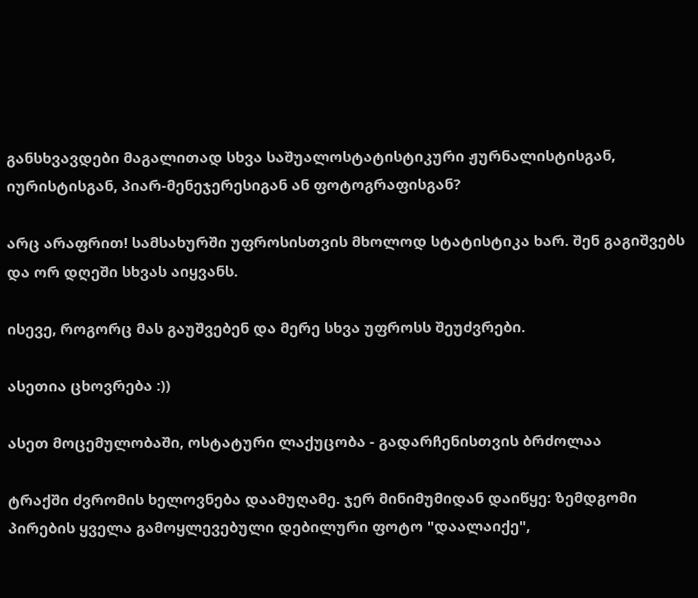განსხვავდები მაგალითად სხვა საშუალოსტატისტიკური ჟურნალისტისგან, იურისტისგან, პიარ-მენეჯერესიგან ან ფოტოგრაფისგან?

არც არაფრით! სამსახურში უფროსისთვის მხოლოდ სტატისტიკა ხარ. შენ გაგიშვებს და ორ დღეში სხვას აიყვანს.

ისევე, როგორც მას გაუშვებენ და მერე სხვა უფროსს შეუძვრები.

ასეთია ცხოვრება :))

ასეთ მოცემულობაში, ოსტატური ლაქუცობა - გადარჩენისთვის ბრძოლაა

ტრაქში ძვრომის ხელოვნება დაამუღამე. ჯერ მინიმუმიდან დაიწყე: ზემდგომი პირების ყველა გამოყლევებული დებილური ფოტო "დაალაიქე",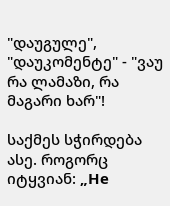"დაუგულე", "დაუკომენტე" - "ვაუ რა ლამაზი, რა მაგარი ხარ"!

საქმეს სჭირდება ასე. როგორც იტყვიან: „Не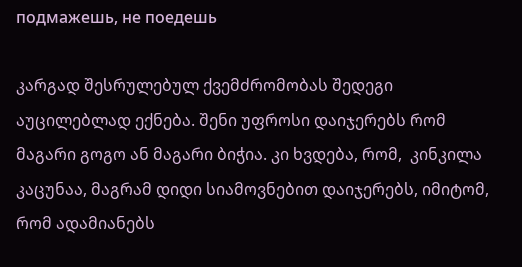подмажешь, не поедешь

კარგად შესრულებულ ქვემძრომობას შედეგი აუცილებლად ექნება. შენი უფროსი დაიჯერებს რომ მაგარი გოგო ან მაგარი ბიჭია. კი ხვდება, რომ,  კინკილა კაცუნაა, მაგრამ დიდი სიამოვნებით დაიჯერებს, იმიტომ, რომ ადამიანებს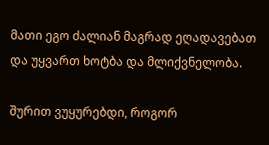მათი ეგო ძალიან მაგრად ეღადავებათ და უყვართ ხოტბა და მლიქვნელობა.

შურით ვუყურებდი, როგორ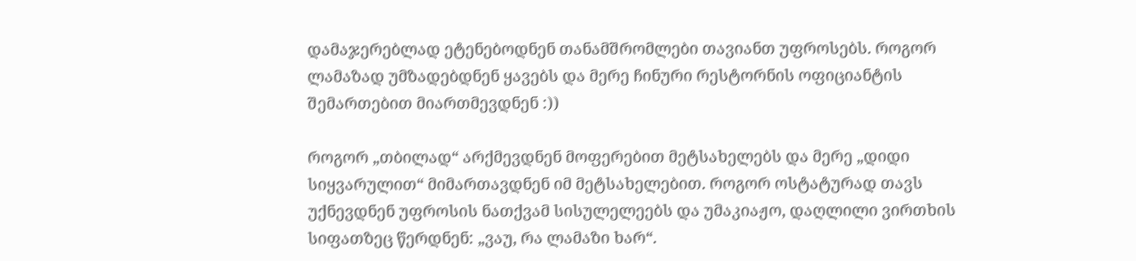დამაჯერებლად ეტენებოდნენ თანამშრომლები თავიანთ უფროსებს. როგორ ლამაზად უმზადებდნენ ყავებს და მერე ჩინური რესტორნის ოფიციანტის შემართებით მიართმევდნენ :))

როგორ „თბილად“ არქმევდნენ მოფერებით მეტსახელებს და მერე „დიდი სიყვარულით“ მიმართავდნენ იმ მეტსახელებით. როგორ ოსტატურად თავს უქნევდნენ უფროსის ნათქვამ სისულელეებს და უმაკიაჟო, დაღლილი ვირთხის სიფათზეც წერდნენ: „ვაუ, რა ლამაზი ხარ“.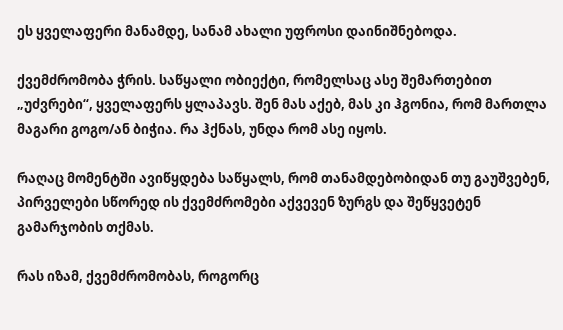ეს ყველაფერი მანამდე, სანამ ახალი უფროსი დაინიშნებოდა.

ქვემძრომობა ჭრის. საწყალი ობიექტი, რომელსაც ასე შემართებით „უძვრები“, ყველაფერს ყლაპავს. შენ მას აქებ, მას კი ჰგონია, რომ მართლა მაგარი გოგო/ან ბიჭია. რა ჰქნას, უნდა რომ ასე იყოს.

რაღაც მომენტში ავიწყდება საწყალს, რომ თანამდებობიდან თუ გაუშვებენ, პირველები სწორედ ის ქვემძრომები აქვევენ ზურგს და შეწყვეტენ გამარჯობის თქმას.

რას იზამ, ქვემძრომობას, როგორც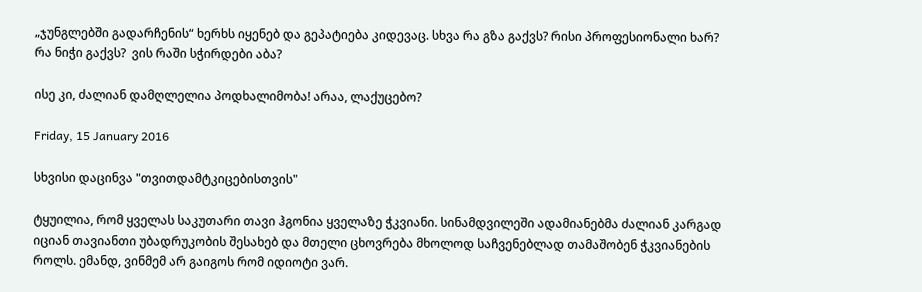„ჯუნგლებში გადარჩენის“ ხერხს იყენებ და გეპატიება კიდევაც. სხვა რა გზა გაქვს? რისი პროფესიონალი ხარ? რა ნიჭი გაქვს?  ვის რაში სჭირდები აბა?

ისე კი, ძალიან დამღლელია პოდხალიმობა! არაა, ლაქუცებო?

Friday, 15 January 2016

სხვისი დაცინვა "თვითდამტკიცებისთვის"

ტყუილია, რომ ყველას საკუთარი თავი ჰგონია ყველაზე ჭკვიანი. სინამდვილეში ადამიანებმა ძალიან კარგად იციან თავიანთი უბადრუკობის შესახებ და მთელი ცხოვრება მხოლოდ საჩვენებლად თამაშობენ ჭკვიანების როლს. ემანდ, ვინმემ არ გაიგოს რომ იდიოტი ვარ.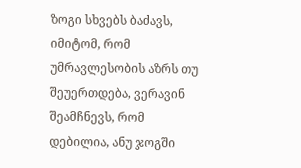ზოგი სხვებს ბაძავს, იმიტომ, რომ უმრავლესობის აზრს თუ შეუერთდება, ვერავინ შეამჩნევს, რომ დებილია, ანუ ჯოგში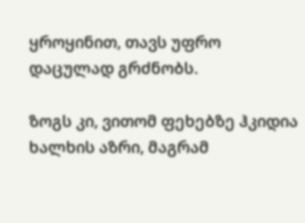ყროყინით, თავს უფრო დაცულად გრძნობს.

ზოგს კი, ვითომ ფეხებზე ჰკიდია ხალხის აზრი, მაგრამ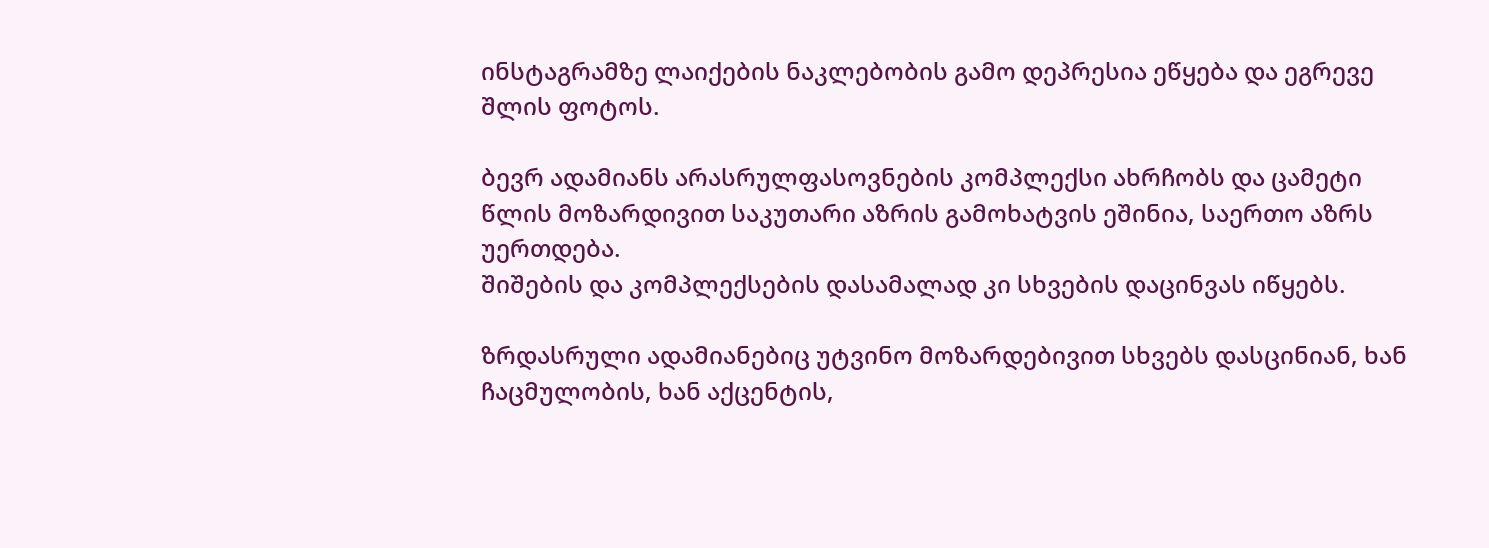ინსტაგრამზე ლაიქების ნაკლებობის გამო დეპრესია ეწყება და ეგრევე შლის ფოტოს.

ბევრ ადამიანს არასრულფასოვნების კომპლექსი ახრჩობს და ცამეტი წლის მოზარდივით საკუთარი აზრის გამოხატვის ეშინია, საერთო აზრს უერთდება.
შიშების და კომპლექსების დასამალად კი სხვების დაცინვას იწყებს.

ზრდასრული ადამიანებიც უტვინო მოზარდებივით სხვებს დასცინიან, ხან ჩაცმულობის, ხან აქცენტის,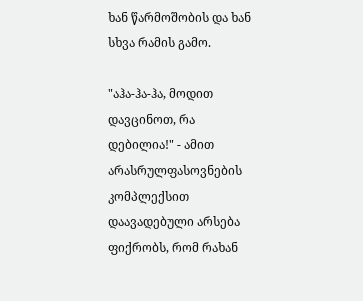ხან წარმოშობის და ხან სხვა რამის გამო.

"აჰა-ჰა-ჰა, მოდით დავცინოთ, რა დებილია!" - ამით არასრულფასოვნების კომპლექსით დაავადებული არსება ფიქრობს, რომ რახან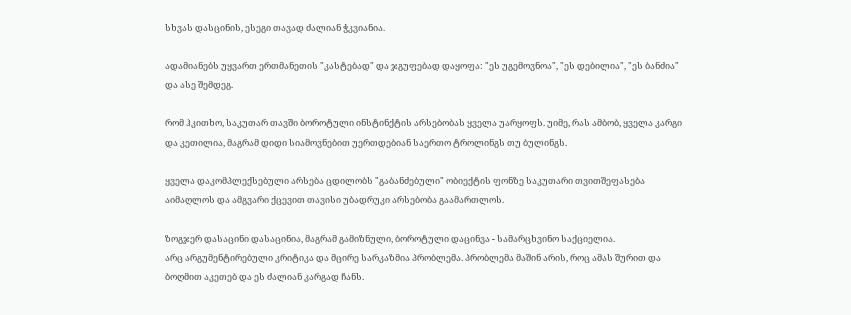სხვას დასცინის, ესეგი თავად ძალიან ჭკვიანია.

ადამიანებს უყვართ ერთმანეთის "კასტებად" და ჯგუფებად დაყოფა: "ეს უგემოვნოა", "ეს დებილია", "ეს ბანძია" და ასე შემდეგ.

რომ ჰკითხო, საკუთარ თავში ბოროტული ინსტინქტის არსებობას ყველა უარყოფს. უიმე, რას ამბობ, ყველა კარგი და კეთილია, მაგრამ დიდი სიამოვნებით უერთდებიან საერთო ტროლინგს თუ ბულინგს.

ყველა დაკომპლექსებული არსება ცდილობს "გაბანძებული" ობიექტის ფონზე საკუთარი თვითშეფასება აიმაღლოს და ამგვარი ქცევით თავისი უბადრუკი არსებობა გაამართლოს.

ზოგჯერ დასაცინი დასაცინია, მაგრამ გამიზნული, ბოროტული დაცინვა - სამარცხვინო საქციელია.
არც არგუმენტირებული კრიტიკა და მცირე სარკაზმია პრობლემა. პრობლემა მაშინ არის, როც ამას შურით და ბოღმით აკეთებ და ეს ძალიან კარგად ჩანს.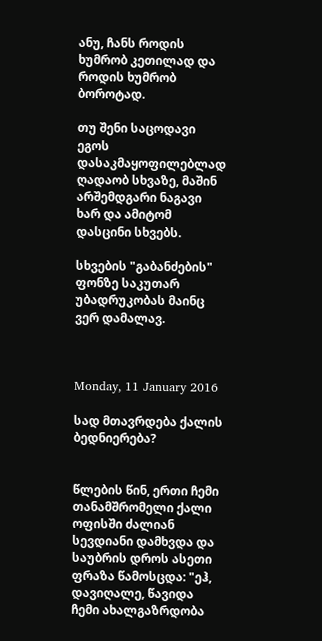ანუ, ჩანს როდის ხუმრობ კეთილად და როდის ხუმრობ ბოროტად.

თუ შენი საცოდავი ეგოს დასაკმაყოფილებლად ღადაობ სხვაზე, მაშინ არშემდგარი ნაგავი ხარ და ამიტომ დასცინი სხვებს.

სხვების "გაბანძების" ფონზე საკუთარ უბადრუკობას მაინც ვერ დამალავ.



Monday, 11 January 2016

სად მთავრდება ქალის ბედნიერება?


წლების წინ, ერთი ჩემი თანამშრომელი ქალი ოფისში ძალიან სევდიანი დამხვდა და საუბრის დროს ასეთი ფრაზა წამოსცდა: "ეჰ, დავიღალე, წავიდა ჩემი ახალგაზრდობა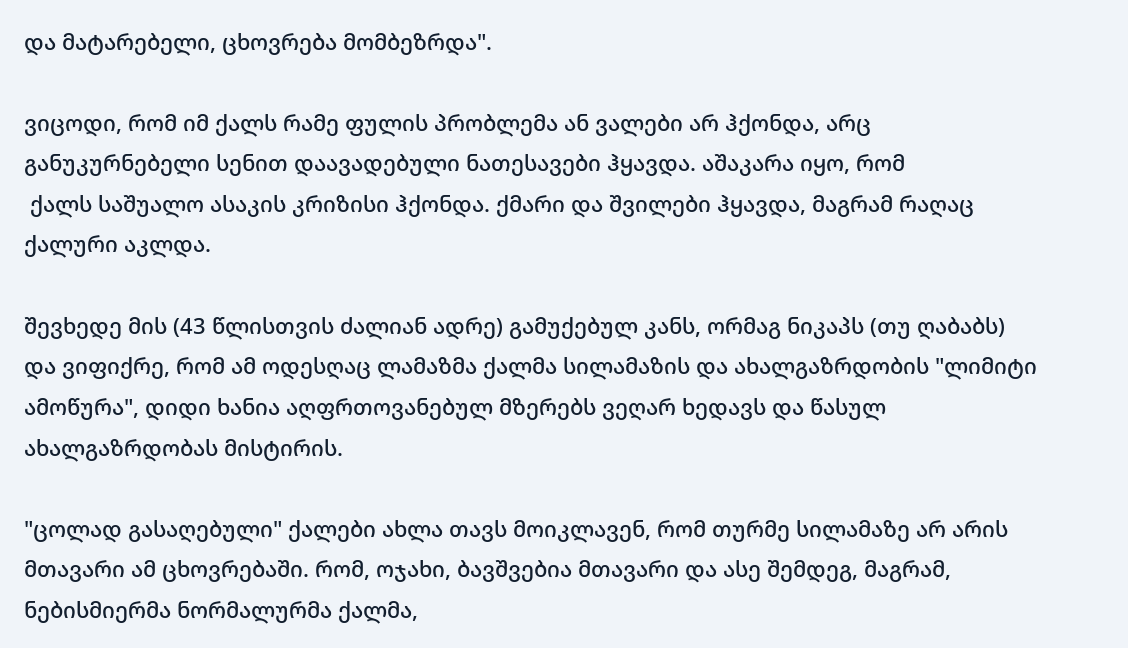და მატარებელი, ცხოვრება მომბეზრდა".

ვიცოდი, რომ იმ ქალს რამე ფულის პრობლემა ან ვალები არ ჰქონდა, არც განუკურნებელი სენით დაავადებული ნათესავები ჰყავდა. აშაკარა იყო, რომ
 ქალს საშუალო ასაკის კრიზისი ჰქონდა. ქმარი და შვილები ჰყავდა, მაგრამ რაღაც ქალური აკლდა.

შევხედე მის (43 წლისთვის ძალიან ადრე) გამუქებულ კანს, ორმაგ ნიკაპს (თუ ღაბაბს) და ვიფიქრე, რომ ამ ოდესღაც ლამაზმა ქალმა სილამაზის და ახალგაზრდობის "ლიმიტი ამოწურა", დიდი ხანია აღფრთოვანებულ მზერებს ვეღარ ხედავს და წასულ ახალგაზრდობას მისტირის.

"ცოლად გასაღებული" ქალები ახლა თავს მოიკლავენ, რომ თურმე სილამაზე არ არის მთავარი ამ ცხოვრებაში. რომ, ოჯახი, ბავშვებია მთავარი და ასე შემდეგ, მაგრამ, ნებისმიერმა ნორმალურმა ქალმა,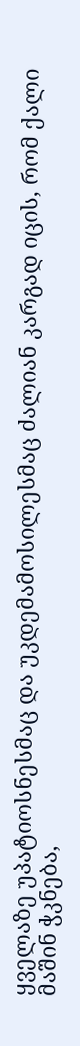ყველაზე უპატიოსნესმაც და უკდემამოსილესმაც ძალიან კარგად იცის, რომ ქალი მაშინ ჭკნება,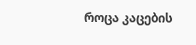როცა კაცების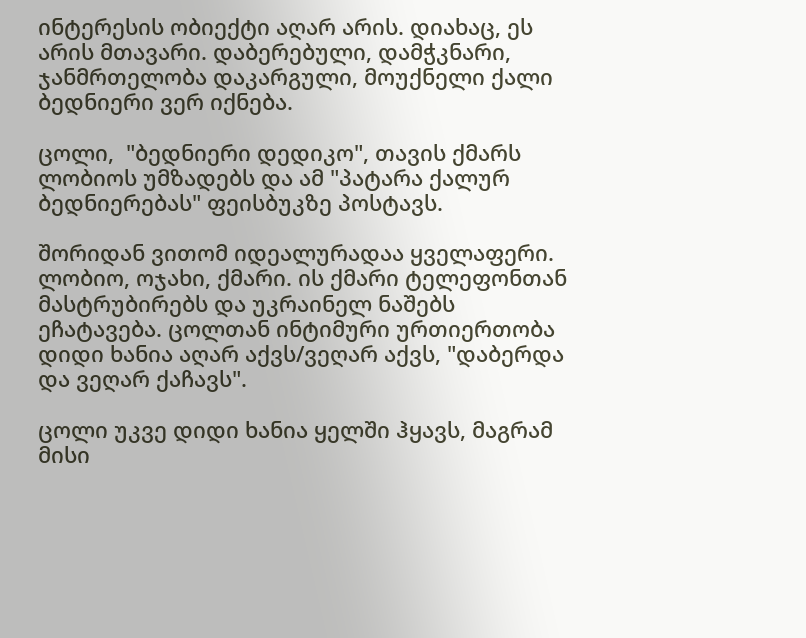ინტერესის ობიექტი აღარ არის. დიახაც, ეს არის მთავარი. დაბერებული, დამჭკნარი, ჯანმრთელობა დაკარგული, მოუქნელი ქალი ბედნიერი ვერ იქნება.

ცოლი,  "ბედნიერი დედიკო", თავის ქმარს ლობიოს უმზადებს და ამ "პატარა ქალურ ბედნიერებას" ფეისბუკზე პოსტავს.

შორიდან ვითომ იდეალურადაა ყველაფერი. ლობიო, ოჯახი, ქმარი. ის ქმარი ტელეფონთან მასტრუბირებს და უკრაინელ ნაშებს ეჩატავება. ცოლთან ინტიმური ურთიერთობა დიდი ხანია აღარ აქვს/ვეღარ აქვს, "დაბერდა და ვეღარ ქაჩავს".

ცოლი უკვე დიდი ხანია ყელში ჰყავს, მაგრამ მისი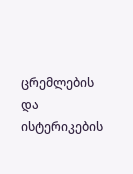ცრემლების და ისტერიკების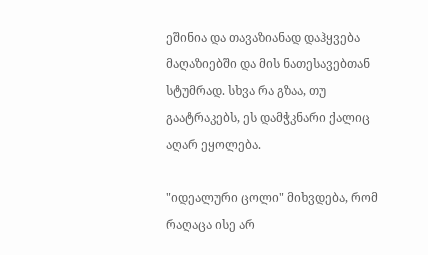ეშინია და თავაზიანად დაჰყვება მაღაზიებში და მის ნათესავებთან სტუმრად. სხვა რა გზაა, თუ გაატრაკებს, ეს დამჭკნარი ქალიც აღარ ეყოლება.

"იდეალური ცოლი" მიხვდება, რომ რაღაცა ისე არ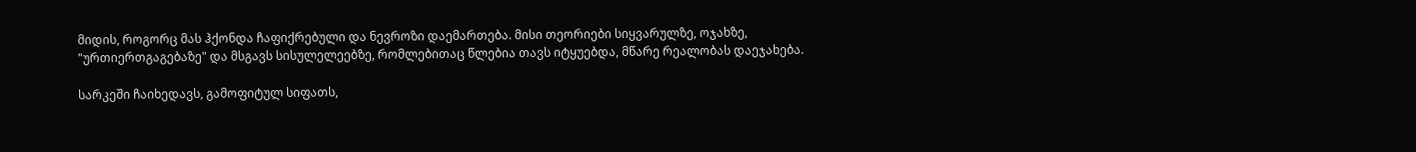მიდის, როგორც მას ჰქონდა ჩაფიქრებული და ნევროზი დაემართება. მისი თეორიები სიყვარულზე, ოჯახზე, "ურთიერთგაგებაზე" და მსგავს სისულელეებზე, რომლებითაც წლებია თავს იტყუებდა, მწარე რეალობას დაეჯახება.

სარკეში ჩაიხედავს, გამოფიტულ სიფათს,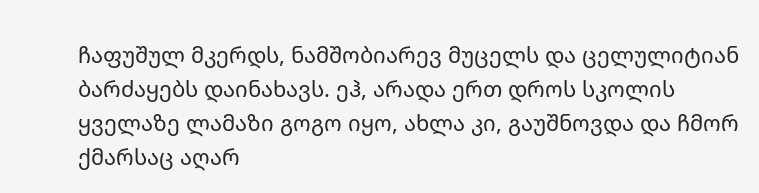ჩაფუშულ მკერდს, ნამშობიარევ მუცელს და ცელულიტიან ბარძაყებს დაინახავს. ეჰ, არადა ერთ დროს სკოლის ყველაზე ლამაზი გოგო იყო, ახლა კი, გაუშნოვდა და ჩმორ ქმარსაც აღარ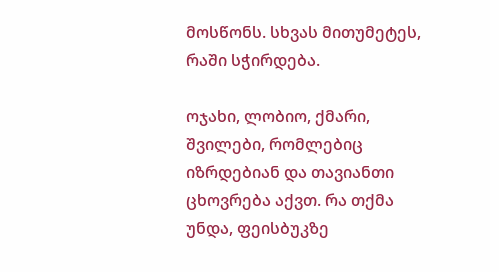მოსწონს. სხვას მითუმეტეს, რაში სჭირდება.

ოჯახი, ლობიო, ქმარი, შვილები, რომლებიც იზრდებიან და თავიანთი ცხოვრება აქვთ. რა თქმა უნდა, ფეისბუკზე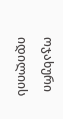ოჯახური იდილიის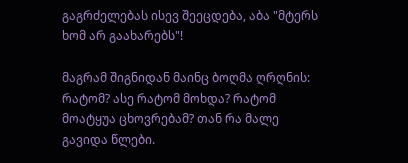გაგრძელებას ისევ შეეცდება, აბა "მტერს ხომ არ გაახარებს"!

მაგრამ შიგნიდან მაინც ბოღმა ღრღნის: რატომ? ასე რატომ მოხდა? რატომ მოატყუა ცხოვრებამ? თან რა მალე გავიდა წლები.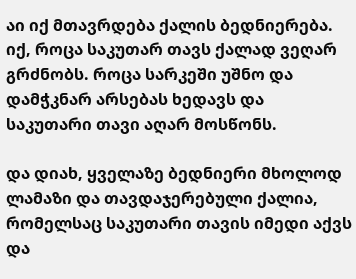აი იქ მთავრდება ქალის ბედნიერება. იქ, როცა საკუთარ თავს ქალად ვეღარ გრძნობს. როცა სარკეში უშნო და დამჭკნარ არსებას ხედავს და საკუთარი თავი აღარ მოსწონს.

და დიახ, ყველაზე ბედნიერი მხოლოდ ლამაზი და თავდაჯერებული ქალია, რომელსაც საკუთარი თავის იმედი აქვს და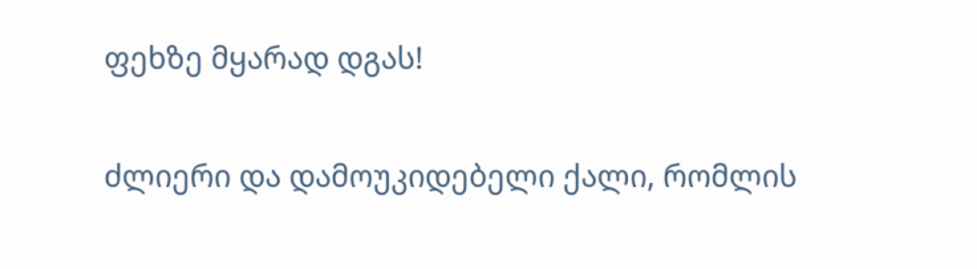ფეხზე მყარად დგას!

ძლიერი და დამოუკიდებელი ქალი, რომლის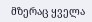მზერაც ყველა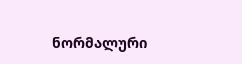ნორმალური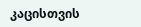კაცისთვის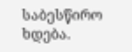საბესწირო ხდება.